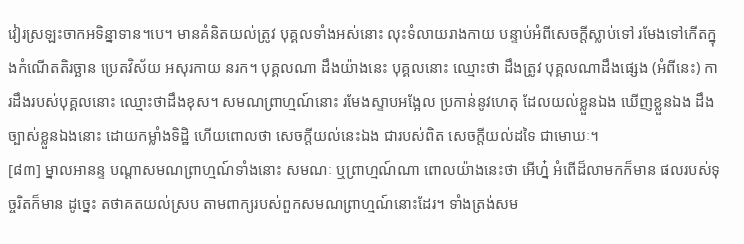វៀរស្រឡះចាកអទិន្នាទាន។បេ។ មានគំនិតយល់ត្រូវ បុគ្គលទាំងអស់នោះ លុះទំលាយរាងកាយ បន្ទាប់អំពីសេចក្តីស្លាប់ទៅ រមែងទៅកើតក្នុងកំណើតតិរច្ឆាន ប្រេតវិស័យ អសុរកាយ នរក។ បុគ្គលណា ដឹងយ៉ាងនេះ បុគ្គលនោះ ឈ្មោះថា ដឹងត្រូវ បុគ្គលណាដឹងផ្សេង (អំពីនេះ) ការដឹងរបស់បុគ្គលនោះ ឈ្មោះថាដឹងខុស។ សមណព្រាហ្មណ៍នោះ រមែងស្ទាបអង្អែល ប្រកាន់នូវហេតុ ដែលយល់ខ្លួនឯង ឃើញខ្លួនឯង ដឹងច្បាស់ខ្លួនឯងនោះ ដោយកម្លាំងទិដ្ឋិ ហើយពោលថា សេចក្តីយល់នេះឯង ជារបស់ពិត សេចក្តីយល់ដទៃ ជាមោឃៈ។
[៨៣] ម្នាលអានន្ទ បណ្តាសមណព្រាហ្មណ៍ទាំងនោះ សមណៈ ឬព្រាហ្មណ៍ណា ពោលយ៉ាងនេះថា អើហ្ន៎ អំពើដ៏លាមកក៏មាន ផលរបស់ទុច្ចរិតក៏មាន ដូច្នេះ តថាគតយល់ស្រប តាមពាក្យរបស់ពួកសមណព្រាហ្មណ៍នោះដែរ។ ទាំងត្រង់សម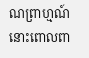ណព្រាហ្មណ៍នោះពោលពា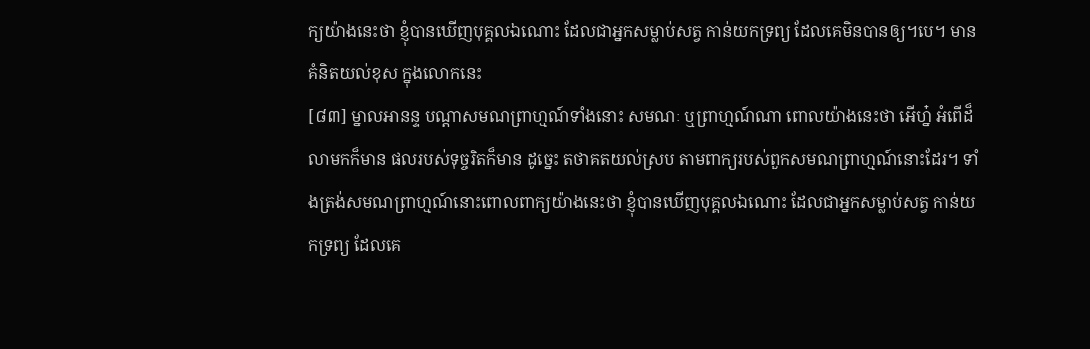ក្យយ៉ាងនេះថា ខ្ញុំបានឃើញបុគ្គលឯណោះ ដែលជាអ្នកសម្លាប់សត្វ កាន់យកទ្រព្យ ដែលគេមិនបានឲ្យ។បេ។ មានគំនិតយល់ខុស ក្នុងលោកនេះ
[៨៣] ម្នាលអានន្ទ បណ្តាសមណព្រាហ្មណ៍ទាំងនោះ សមណៈ ឬព្រាហ្មណ៍ណា ពោលយ៉ាងនេះថា អើហ្ន៎ អំពើដ៏លាមកក៏មាន ផលរបស់ទុច្ចរិតក៏មាន ដូច្នេះ តថាគតយល់ស្រប តាមពាក្យរបស់ពួកសមណព្រាហ្មណ៍នោះដែរ។ ទាំងត្រង់សមណព្រាហ្មណ៍នោះពោលពាក្យយ៉ាងនេះថា ខ្ញុំបានឃើញបុគ្គលឯណោះ ដែលជាអ្នកសម្លាប់សត្វ កាន់យកទ្រព្យ ដែលគេ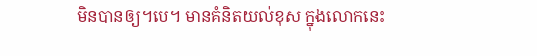មិនបានឲ្យ។បេ។ មានគំនិតយល់ខុស ក្នុងលោកនេះ